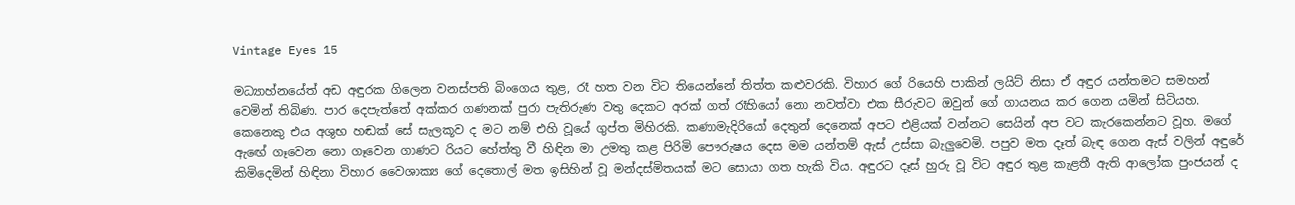Vintage Eyes 15

මධ්‍යාහ්නයේත් අඩ අඳුරක ගිලෙන වනස්පති බිංගෙය තුළ, රෑ හත වන විට තියෙන්නේ තිත්ත කළුවරකි. විහාර ගේ රියෙහි පාකින් ලයිට් නිසා ඒ අඳුර යන්තමට සමහන් වෙමින් තිබිණ. පාර දෙපැත්තේ අක්කර ගණනක් පුරා පැතිරුණ වතු දෙකට අරක් ගත් රෑහියෝ නො නවත්වා එක සීරුවට ඔවුන් ගේ ගායනය කර ගෙන යමින් සිටියහ. කෙනෙකු එය අශුභ හඬක් සේ සැලකූව ද මට නම් එහි වූයේ ගුප්ත මිහිරකි. කණාමැදිරියෝ දෙතුන් දෙනෙක් අපට එළියක් වන්නට සෙයින් අප වට කැරකෙන්නට වූහ. මගේ ඇඟේ ගෑවෙන නො ගෑවෙන ගාණට රියට හේත්තු වී හිඳින මා උමතු කළ පිරිමි පෞරුෂය දෙස මම යන්තම් ඇස් උස්සා බැලුවෙමි. පපුව මත දෑත් බැඳ ගෙන ඇස් වලින් අඳුරේ කිමිදෙමින් හිඳිනා විහාර වෛශාක්‍ය ගේ දෙතොල් මත ඉසිහින් වූ මන්දස්මිතයක් මට සොයා ගත හැකි විය. අඳුරට දෑස් හුරු වූ විට අඳුර තුළ කැළතී ඇති ආලෝක පුංජයන් ද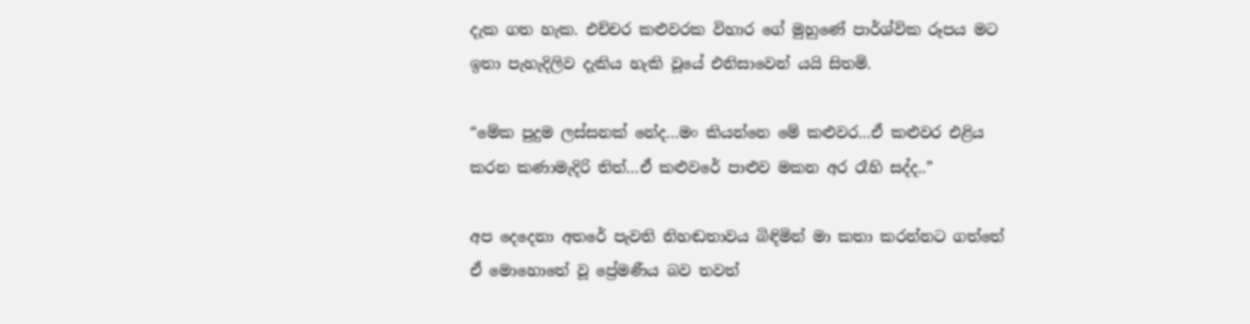දැක ගත හැක. එච්චර කළුවරක විහාර ගේ මුහුණේ පාර්ශ්වික රූපය මට ඉතා පැහැදිලිව දැකිය හැකි වූයේ එනිසාවෙන් යයි සිතමි.

“මේක පුදුම ලස්සනක් නේද…මං කියන්නෙ මේ කළුවර…ඒ කළුවර එළිය කරන කණාමැදිරි තිත්…ඒ කළුවරේ පාළුව මකන අර රෑහි සද්ද..”

අප දෙදෙනා අතරේ පැවති නිහඬතාවය බිඳිමින් මා කතා කරන්නට ගත්තේ ඒ මොහොතේ වූ ප්‍රේමණීය බව තවත්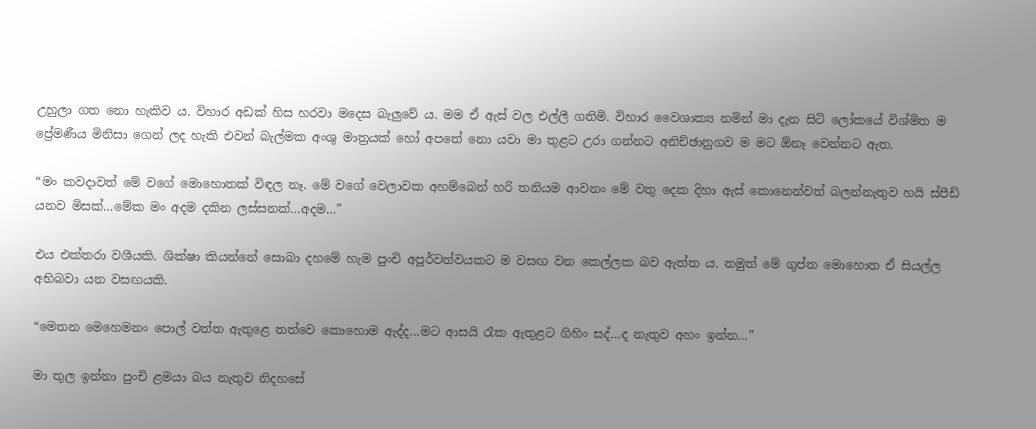උහුලා ගත නො හැකිව ය. විහාර අඩක් හිස හරවා මදෙස බැලුවේ ය. මම ඒ ඇස් වල එල්ලී ගතිමි. විහාර වෛශාක්‍ය නමින් මා දැන සිටි ලෝකයේ විශ්මිත ම ප්‍රේමණීය මිනිසා ගෙන් ලද හැකි එවන් බැල්මක අංශු මාත්‍රයක් හෝ අපතේ නො යවා මා තුළට උරා ගන්නට අනිච්ඡානුගව ම මට ඕනෑ වෙන්නට ඇත.

“මං කවදාවත් මේ වගේ මොහොතක් විඳල නෑ. මේ වගේ වෙලාවක අහම්බෙන් හරි තනියම ආවනං මේ වතු දෙක දිහා ඇස් කොනෙන්වත් බලන්නැතුව හයි ස්පීඩ් යනව මිසක්…මේක මං අදම දකින ලස්සනක්…අදම…”

එය එක්තරා වශීයකි. ශික්ෂා කියන්නේ සොබා දහමේ හැම පුංචි අපූර්වත්වයකට ම වසඟ වන කෙල්ලක බව ඇත්ත ය. නමුත් මේ ගුප්ත මොහොත ඒ සියල්ල අභිබවා යන වසඟයකි.

“මෙතන මෙහෙමනං පොල් වත්ත ඇතුළෙ තත්වෙ කොහොම ඇද්ද…මට ආසයි රෑක ඇතුළට ගිහිං සද්…ද නැතුව අහං ඉන්න…”

මා තුල ඉන්නා පුංචි ළමයා බය නැතුව නිදහසේ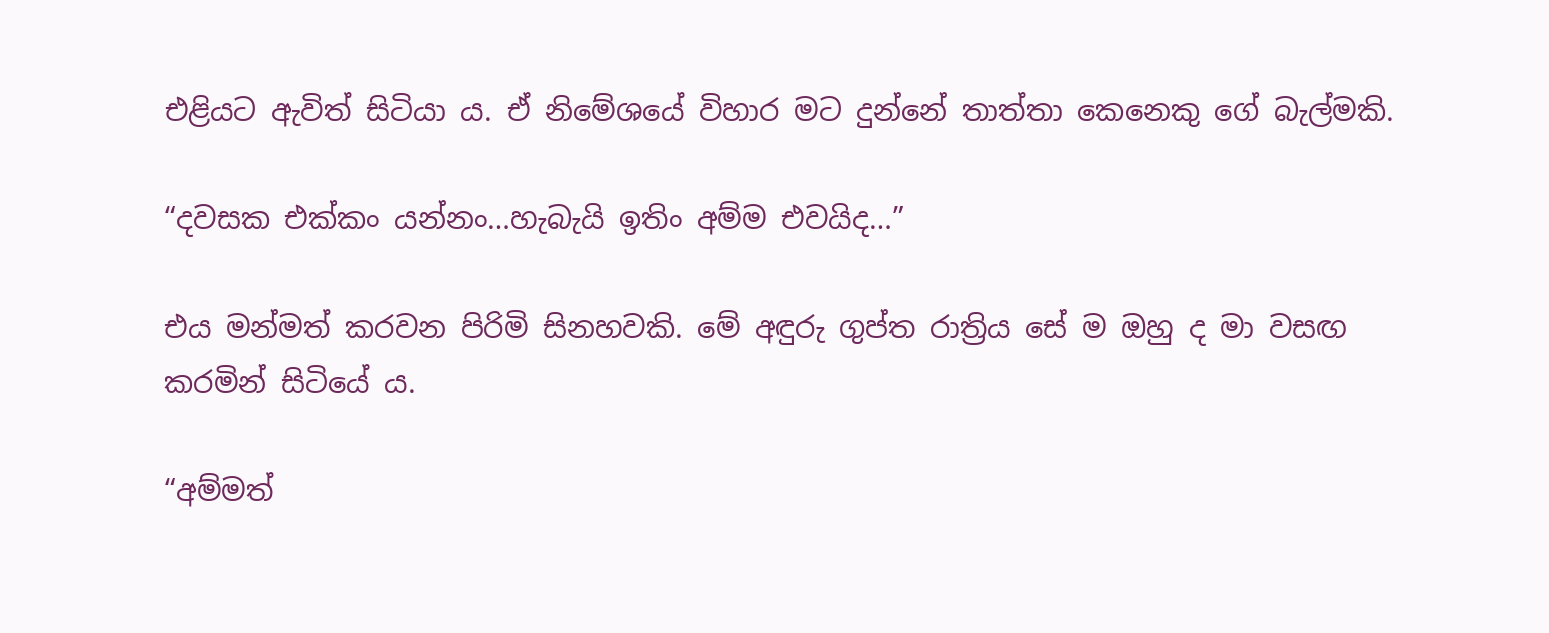එළියට ඇවිත් සිටියා ය. ඒ නිමේශයේ විහාර මට දුන්නේ තාත්තා කෙනෙකු ගේ බැල්මකි.

“දවසක එක්කං යන්නං…හැබැයි ඉතිං අම්ම එවයිද…”

එය මන්මත් කරවන පිරිමි සිනහවකි. මේ අඳුරු ගුප්ත රාත්‍රිය සේ ම ඔහු ද මා වසඟ කරමින් සිටියේ ය.

“අම්මත්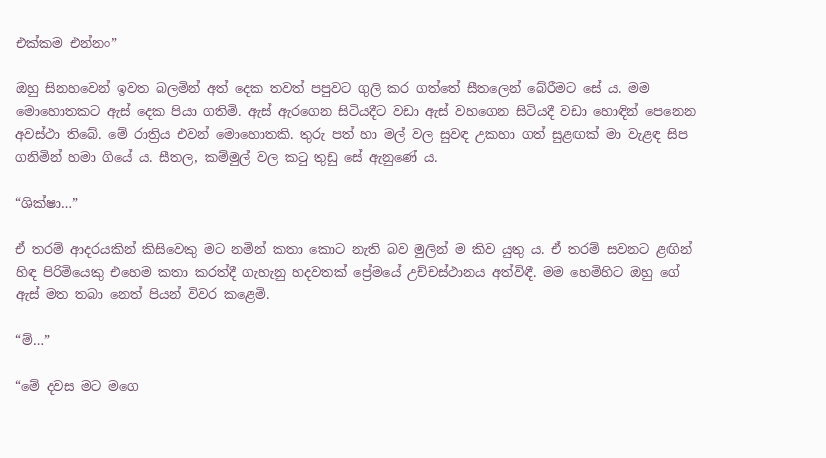එක්කම එන්නං”

ඔහු සිනහවෙන් ඉවත බලමින් අත් දෙක තවත් පපුවට ගුලි කර ගත්තේ සීතලෙන් බේරීමට සේ ය. මම මොහොතකට ඇස් දෙක පියා ගතිමි. ඇස් ඇරගෙන සිටියදීට වඩා ඇස් වහගෙන සිටියදී වඩා හොඳින් පෙනෙන අවස්ථා තිබේ. මේ රාත්‍රිය එවන් මොහොතකි. තුරු පත් හා මල් වල සුවඳ උකහා ගත් සුළඟක් මා වැළඳ සිප ගනිමින් හමා ගියේ ය. සීතල, කම්මුල් වල කටු තුඩු සේ ඇනුණේ ය.

“ශික්ෂා…”

ඒ තරම් ආදරයකින් කිසිවෙකු මට නමින් කතා කොට නැති බව මුලින් ම කිව යුතු ය. ඒ තරම් සවනට ළඟින් හිඳ පිරිමියෙකු එහෙම කතා කරත්දී ගැහැනු හදවතක් ප්‍රේමයේ උච්චස්ථානය අත්විඳී. මම හෙමිහිට ඔහු ගේ ඇස් මත තබා නෙත් පියන් විවර කළෙමි.

“ම්…”

“මේ දවස මට මගෙ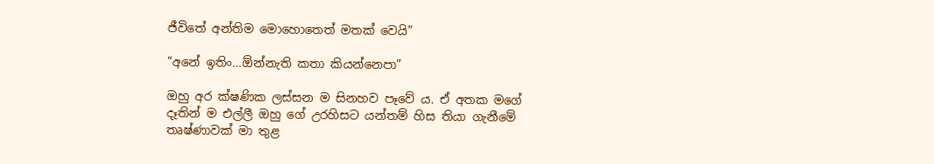ජීවිතේ අන්තිම මොහොතෙත් මතක් වෙයි”

“අනේ ඉතිං…ඕන්නැති කතා කියන්නෙපා”

ඔහු අර ක්ෂණික ලස්සන ම සිනහව පෑවේ ය. ඒ අතක මගේ දෑතින් ම එල්ලී ඔහු ගේ උරහිසට යන්තම් හිස තියා ගැනීමේ තෘෂ්ණාවක් මා තුළ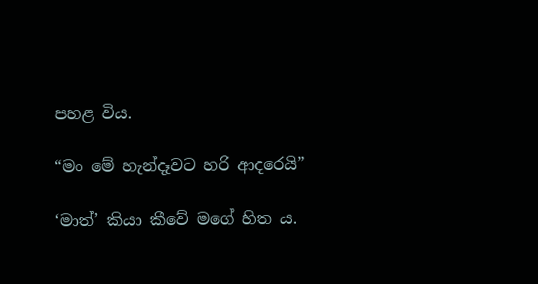පහළ විය.

“මං මේ හැන්දෑවට හරි ආදරෙයි”

‘මාත්’ කියා කීවේ මගේ හිත ය.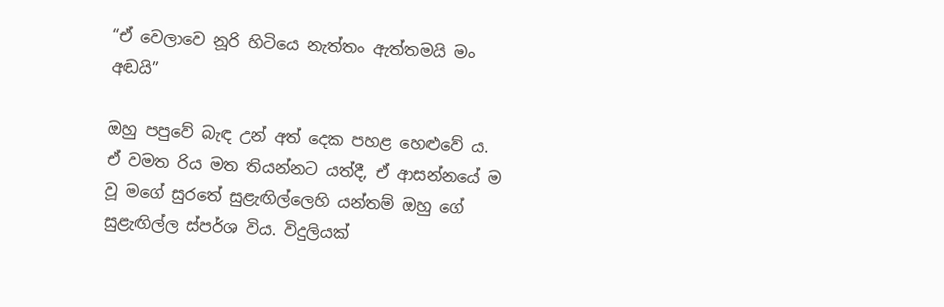“ඒ වෙලාවෙ නූරි හිටියෙ නැත්තං ඇත්තමයි මං අඬයි”

ඔහු පපුවේ බැඳ උන් අත් දෙක පහළ හෙළුවේ ය. ඒ වමත රිය මත තියන්නට යත්දී, ඒ ආසන්නයේ ම වූ මගේ සුරතේ සුළැඟිල්ලෙහි යන්තම් ඔහු ගේ සුළැඟිල්ල ස්පර්ශ විය. විදුලියක්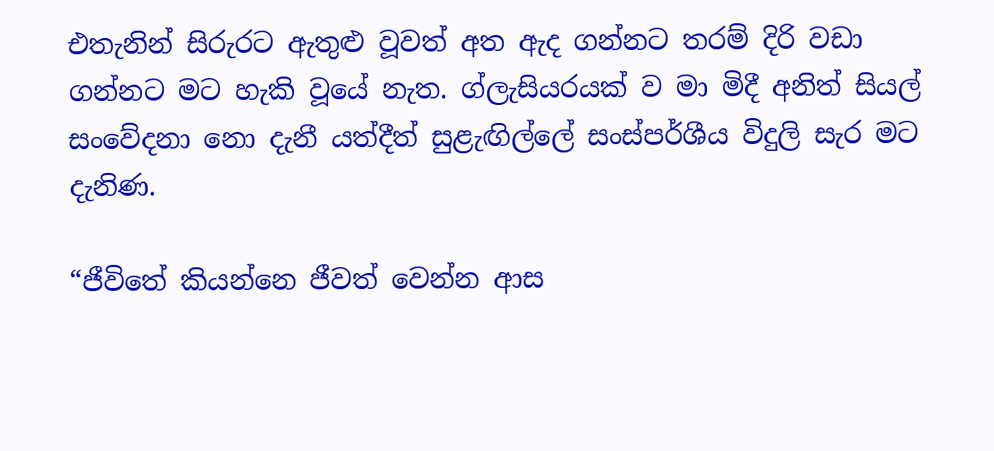එතැනින් සිරුරට ඇතුළු වූවත් අත ඇද ගන්නට තරම් දිරි වඩා ගන්නට මට හැකි වූයේ නැත. ග්ලැසියරයක් ව මා මිදී අනිත් සියල් සංවේදනා නො දැනී යත්දීත් සුළැඟිල්ලේ සංස්පර්ශීය විදුලි සැර මට දැනිණ.

“ජීවිතේ කියන්නෙ ජීවත් වෙන්න ආස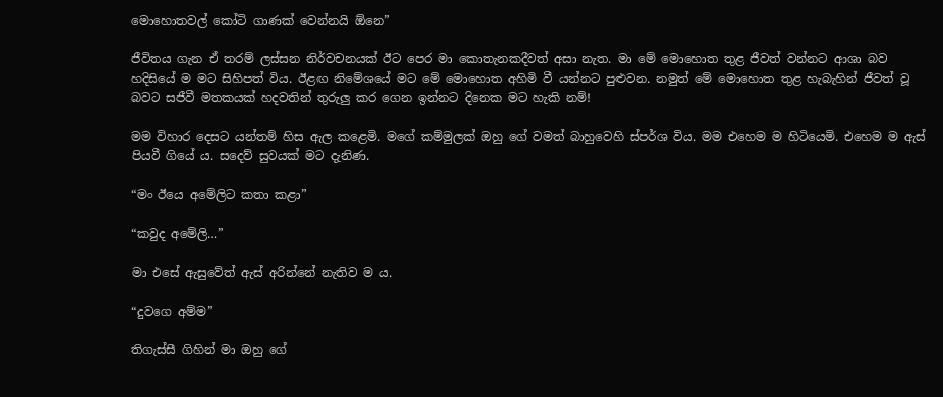මොහොතවල් කෝටි ගාණක් වෙන්නයි ඕනෙ”

ජීවිතය ගැන ඒ තරම් ලස්සන නිර්වචනයක් ඊට පෙර මා කොතැනකදීවත් අසා නැත. මා මේ මොහොත තුළ ජීවත් වන්නට ආශා බව හදිසියේ ම මට සිහිපත් විය. ඊළඟ නිමේශයේ මට මේ මොහොත අහිමි වී යන්නට පුළුවන. නමුත් මේ මොහොත තුළ හැබැහින් ජීවත් වූ බවට සජීවී මතකයක් හදවතින් තුරුලු කර ගෙන ඉන්නට දිනෙක මට හැකි නම්!

මම විහාර දෙසට යන්තම් හිස ඇල කළෙමි. මගේ කම්මුලක් ඔහු ගේ වමත් බාහුවෙහි ස්පර්ශ විය. මම එහෙම ම හිටියෙමි. එහෙම ම ඇස් පියවී ගියේ ය. සදෙව් සුවයක් මට දැනිණ.

“මං ඊයෙ අමේලිට කතා කළා”

“කවුද අමේලි…”

මා එසේ ඇසුවේත් ඇස් අරින්නේ නැතිව ම ය.

“දුවගෙ අම්ම”

තිගැස්සී ගිහින් මා ඔහු ගේ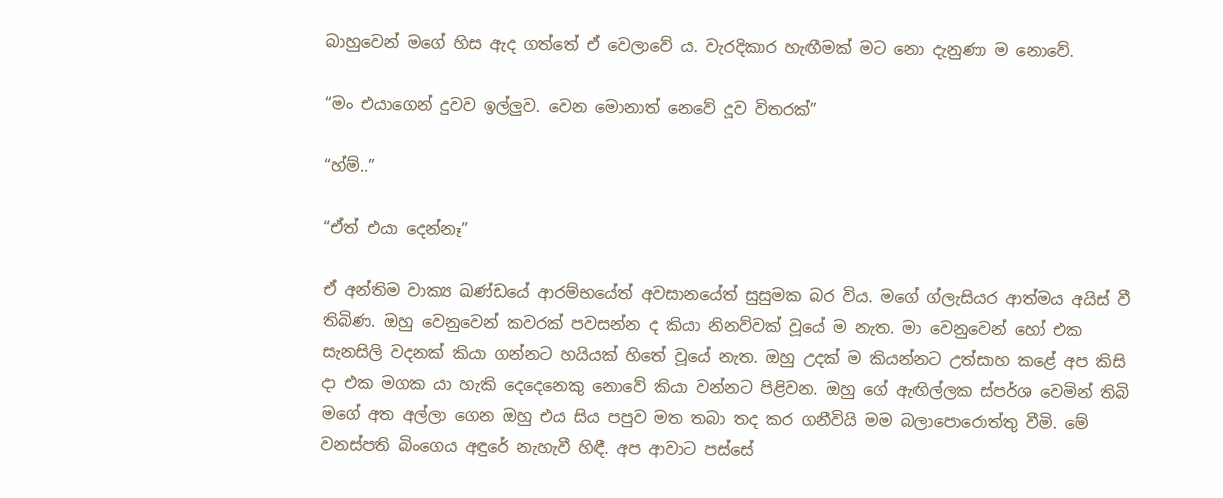බාහුවෙන් මගේ හිස ඇද ගත්තේ ඒ වෙලාවේ ය. වැරදිකාර හැඟීමක් මට නො දැනුණා ම නොවේ.

“මං එයාගෙන් දුවව ඉල්ලුව. වෙන මොනාත් නෙවේ දූව විතරක්”

“හ්ම්..”

“ඒත් එයා දෙන්නෑ”

ඒ අන්තිම වාක්‍ය ඛණ්ඩයේ ආරම්භයේත් අවසානයේත් සුසුමක බර විය. මගේ ග්ලැසියර ආත්මය අයිස් වී තිබිණ. ඔහු වෙනුවෙන් කවරක් පවසන්න ද කියා නිනව්වක් වූයේ ම නැත. මා වෙනුවෙන් හෝ එක සැනසිලි වදනක් කියා ගන්නට හයියක් හිතේ වූයේ නැත. ඔහු උදක් ම කියන්නට උත්සාහ කළේ අප කිසි දා එක මගක යා හැකි දෙදෙනෙකු නොවේ කියා වන්නට පිළිවන. ඔහු ගේ ඇඟිල්ලක ස්පර්ශ වෙමින් තිබි මගේ අත අල්ලා ගෙන ඔහු එය සිය පපුව මත තබා තද කර ගනීවියි මම බලාපොරොත්තු වීමි. මේ වනස්පති බිංගෙය අඳුරේ නැහැවී හිඳී. අප ආවාට පස්සේ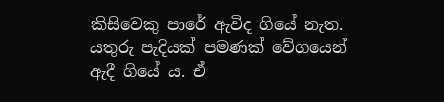කිසිවෙකු පාරේ ඇවිද ගියේ නැත. යතුරු පැදියක් පමණක් වේගයෙන් ඇදී ගියේ ය. ඒ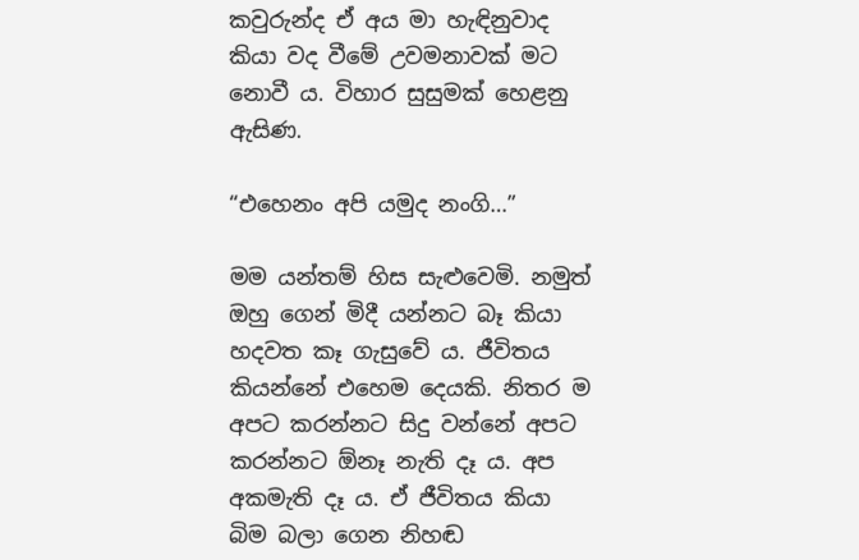කවුරුන්ද ඒ අය මා හැඳිනුවාද කියා වද වීමේ උවමනාවක් මට නොවී ය. විහාර සුසුමක් හෙළනු ඇසිණ.

“එහෙනං අපි යමුද නංගි…”

මම යන්තම් හිස සැළුවෙමි. නමුත් ඔහු ගෙන් මිදී යන්නට බෑ කියා හදවත කෑ ගැසුවේ ය. ජීවිතය කියන්නේ එහෙම දෙයකි. නිතර ම අපට කරන්නට සිදු වන්නේ අපට කරන්නට ඕනෑ නැති දෑ ය. අප අකමැති දෑ ය. ඒ ජීවිතය කියා බිම බලා ගෙන නිහඬ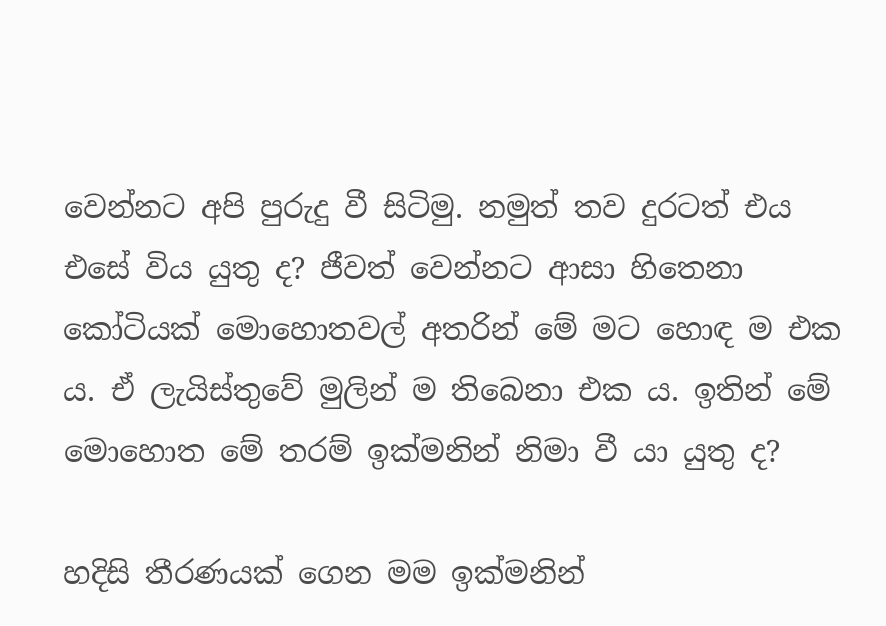වෙන්නට අපි පුරුදු වී සිටිමු. නමුත් තව දුරටත් එය එසේ විය යුතු ද? ජීවත් වෙන්නට ආසා හිතෙනා කෝටියක් මොහොතවල් අතරින් මේ මට හොඳ ම එක ය. ඒ ලැයිස්තුවේ මුලින් ම තිබෙනා එක ය. ඉතින් මේ මොහොත මේ තරම් ඉක්මනින් නිමා වී යා යුතු ද?

හදිසි තීරණයක් ගෙන මම ඉක්මනින්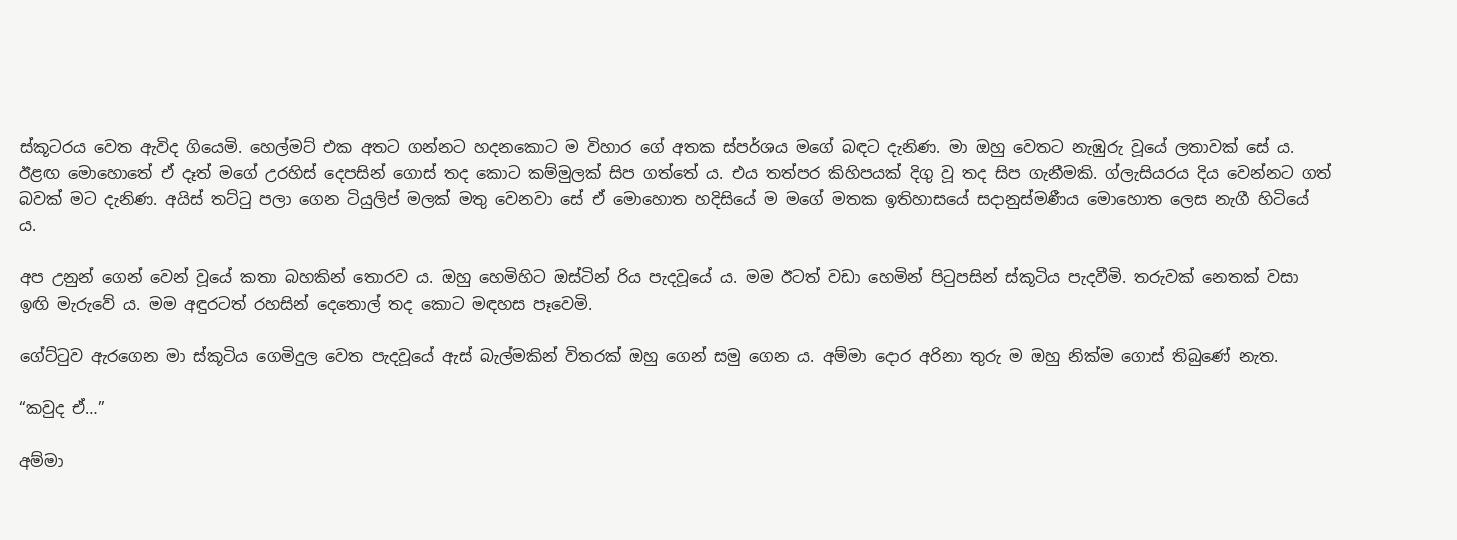ස්කූටරය වෙත ඇවිද ගියෙමි. හෙල්මට් එක අතට ගන්නට හදනකොට ම විහාර ගේ අතක ස්පර්ශය මගේ බඳට දැනිණ. මා ඔහු වෙතට නැඹුරු වූයේ ලතාවක් සේ ය. ඊළඟ මොහොතේ ඒ දෑත් මගේ උරහිස් දෙපසින් ගොස් තද කොට කම්මුලක් සිප ගත්තේ ය. එය තත්පර කිහිපයක් දිගු වූ තද සිප ගැනීමකි. ග්ලැසියරය දිය වෙන්නට ගත් බවක් මට දැනිණ. අයිස් තට්ටු පලා ගෙන ටියුලිප් මලක් මතු වෙනවා සේ ඒ මොහොත හදිසියේ ම මගේ මතක ඉතිහාසයේ සදානුස්මණීය මොහොත ලෙස නැගී හිටියේ ය.

අප උනුන් ගෙන් වෙන් වූයේ කතා බහකින් තොරව ය. ඔහු හෙමිහිට ඔස්ටින් රිය පැදවූයේ ය. මම ඊටත් වඩා හෙමින් පිටුපසින් ස්කූටිය පැදවීමි. තරුවක් නෙතක් වසා ඉඟි මැරුවේ ය. මම අඳුරටත් රහසින් දෙතොල් තද කොට මඳහස පෑවෙමි.

ගේට්ටුව ඇරගෙන මා ස්කූටිය ගෙමිදුල වෙත පැදවූයේ ඇස් බැල්මකින් විතරක් ඔහු ගෙන් සමු ගෙන ය. අම්මා දොර අරිනා තුරු ම ඔහු නික්ම ගොස් තිබුණේ නැත.

“කවුද ඒ…”

අම්මා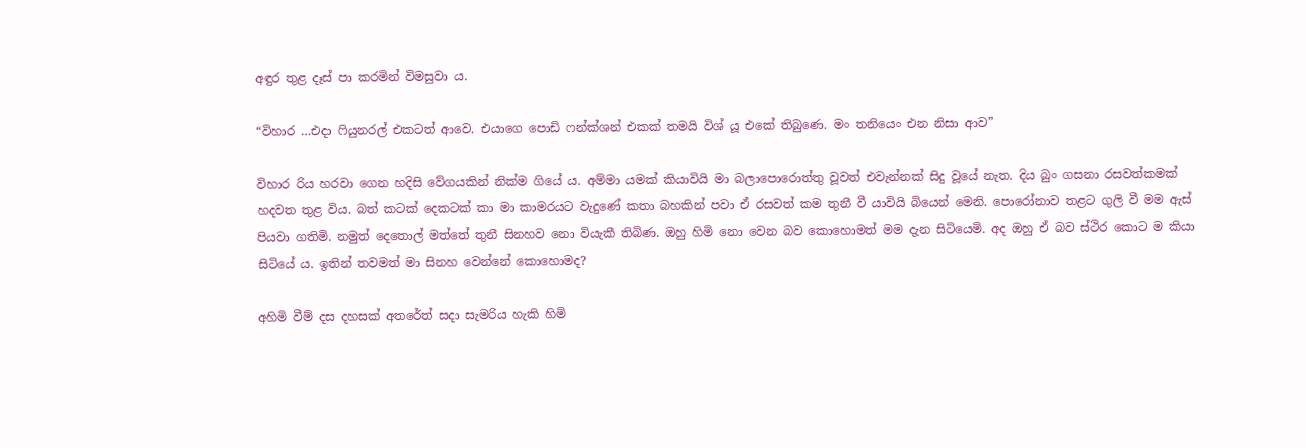අඳුර තුළ දෑස් පා කරමින් විමසුවා ය.

“විහාර …එදා ෆියුනරල් එකටත් ආවෙ. එයාගෙ පොඩි ෆන්ක්ශන් එකක් තමයි විශ් යූ එකේ තිබුණෙ. මං තනියෙං එන නිසා ආව”

විහාර රිය හරවා ගෙන හදිසි වේගයකින් නික්ම ගියේ ය. අම්මා යමක් කියාවියි මා බලාපොරොත්තු වූවත් එවැන්නක් සිදු වූයේ නැත. දිය බුං ගසනා රසවත්කමක් හදවත තුළ විය. බත් කටක් දෙකටක් කා මා කාමරයට වැදුණේ කතා බහකින් පවා ඒ රසවත් කම තුනී වී යාවියි බියෙන් මෙනි. පොරෝනාව තළට ගුලි වී මම ඇස් පියවා ගතිමි. නමුත් දෙතොල් මත්තේ තුනී සිනහව නො වියැකී තිබිණ. ඔහු හිමි නො වෙන බව කොහොමත් මම දැන සිටියෙමි. අද ඔහු ඒ බව ස්ථිර කොට ම කියා සිටියේ ය. ඉතින් තවමත් මා සිනහ වෙන්නේ කොහොමද?

අහිමි වීම් දස දහසක් අතරේත් සදා සැමරිය හැකි හිමි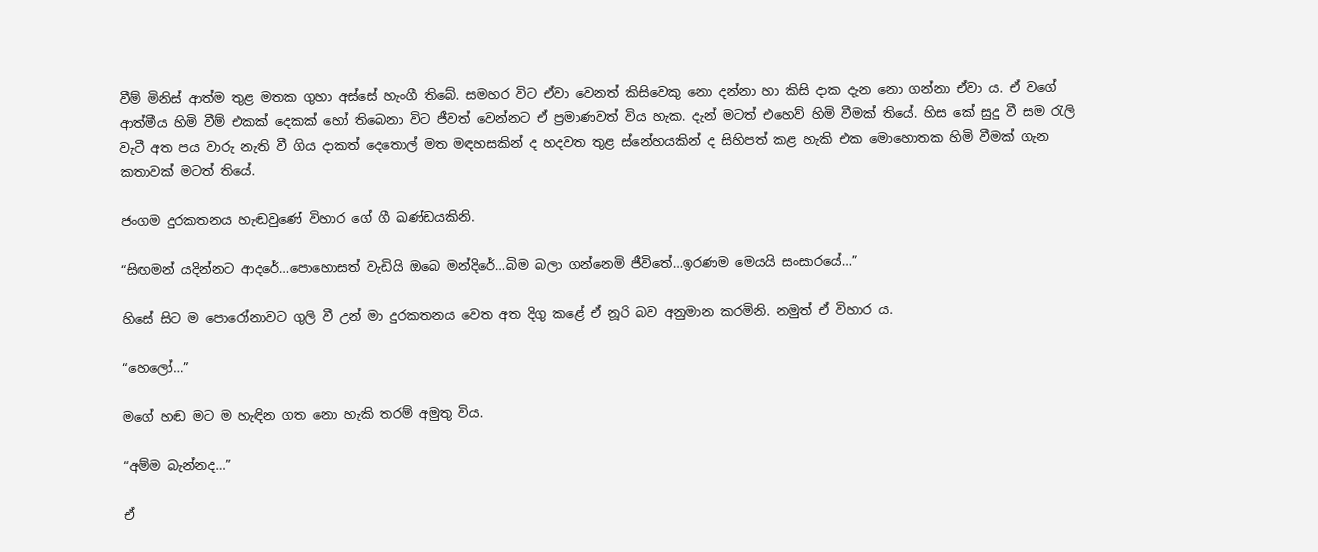වීම් මිනිස් ආත්ම තුළ මතක ගුහා අස්සේ හැංගී තිබේ. සමහර විට ඒවා වෙනත් කිසිවෙකු නො දන්නා හා කිසි දාක දැන නො ගන්නා ඒවා ය. ඒ වගේ ආත්මීය හිමි වීම් එකක් දෙකක් හෝ තිබෙනා විට ජීවත් වෙන්නට ඒ ප්‍රමාණවත් විය හැක. දැන් මටත් එහෙව් හිමි වීමක් තියේ. හිස කේ සුදු වී සම රැලි වැටී අත පය වාරු නැති වී ගිය දාකත් දෙතොල් මත මඳහසකින් ද හදවත තුළ ස්නේහයකින් ද සිහිපත් කළ හැකි එක මොහොතක හිමි වීමක් ගැන කතාවක් මටත් තියේ.

ජංගම දුරකතනය හැඬවුණේ විහාර ගේ ගී ඛණ්ඩයකිනි.

“සිඟමන් යදින්නට ආදරේ…පොහොසත් වැඩියි ඔබෙ මන්දිරේ…බිම බලා ගන්නෙමි ජීවිතේ…ඉරණම මෙයයි සංසාරයේ…”

හිසේ සිට ම පොරෝනාවට ගුලි වී උන් මා දුරකතනය වෙත අත දිගු කළේ ඒ නූරි බව අනුමාන කරමිනි. නමුත් ඒ විහාර ය.

“හෙලෝ…”

මගේ හඬ මට ම හැඳින ගත නො හැකි තරම් අමුතු විය.

“අම්ම බැන්නද…”

ඒ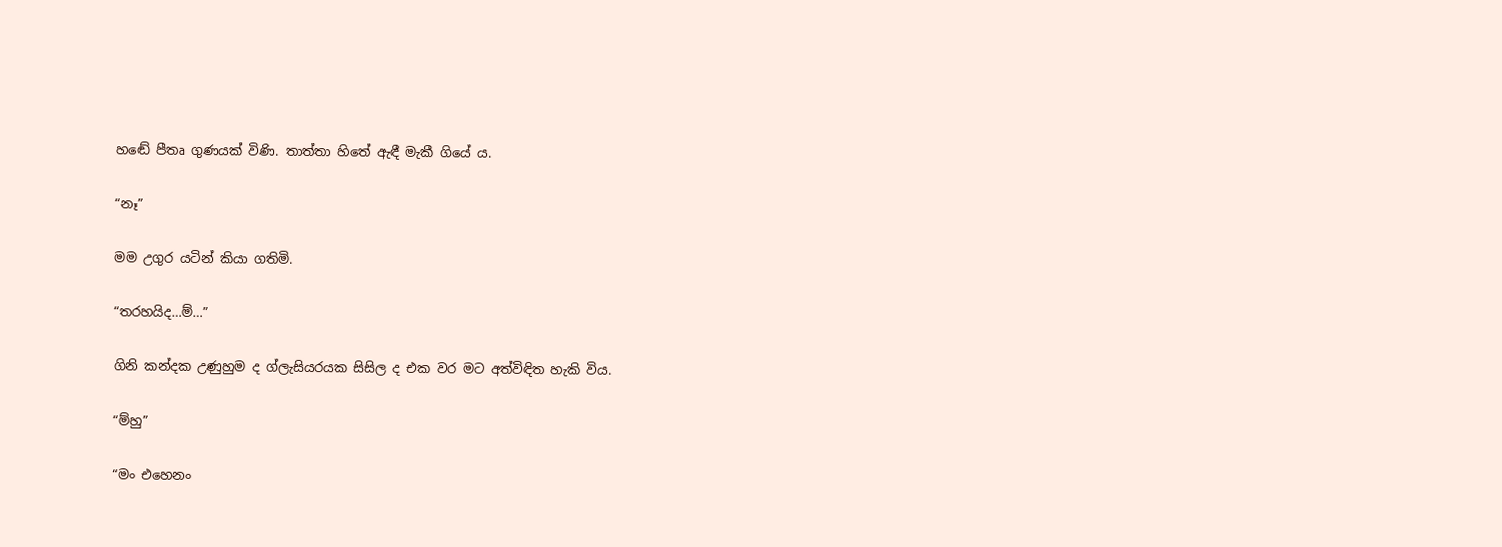හඬේ පීතෘ ගුණයක් විණි. තාත්තා හිතේ ඇඳී මැකී ගියේ ය.

“නෑ”

මම උගුර යටින් කියා ගතිමි.

“තරහයිද…ම්…”

ගිනි කන්දක උණුහුම ද ග්ලැසියරයක සිසිල ද එක වර මට අත්විඳිත හැකි විය.

“ම්හු”

“මං එහෙනං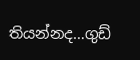තියන්නද…ගුඩ්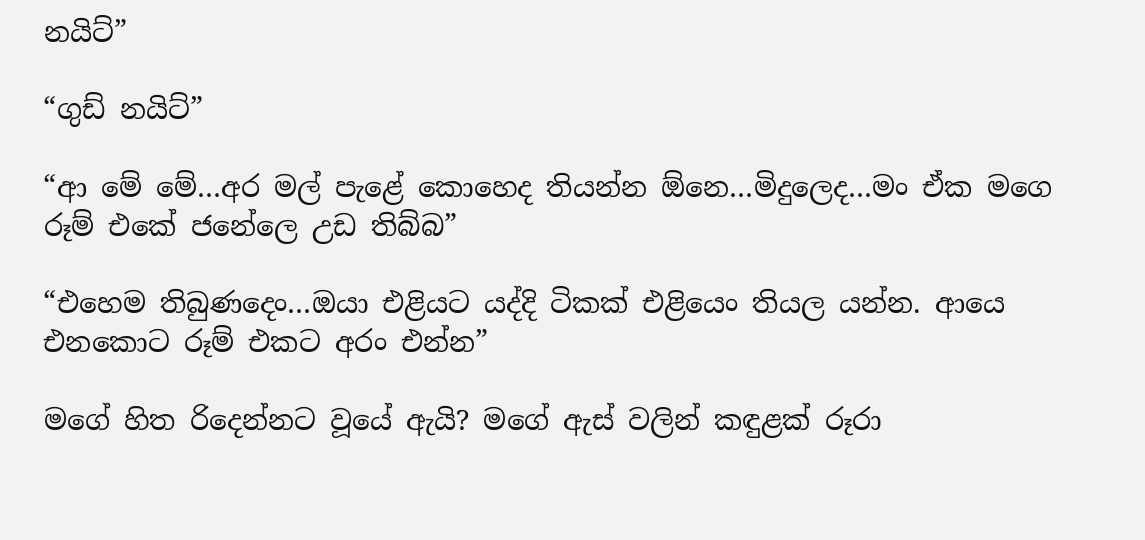නයිට්”

“ගුඩ් නයිට්”

“ආ මේ මේ…අර මල් පැළේ කොහෙද තියන්න ඕනෙ…මිදුලෙද…මං ඒක මගෙ රූම් එකේ ජනේලෙ උඩ තිබ්බ”

“එහෙම තිබුණදෙං…ඔයා එළියට යද්දි ටිකක් එළියෙං තියල යන්න. ආයෙ එනකොට රූම් එකට අරං එන්න”

මගේ හිත රිදෙන්නට වූයේ ඇයි? මගේ ඇස් වලින් කඳුළක් රූරා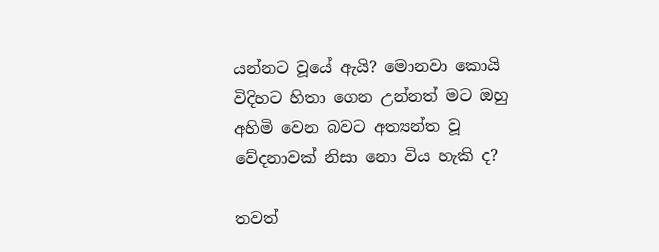යන්නට වූයේ ඇයි? මොනවා කොයි විදිහට හිතා ගෙන උන්නත් මට ඔහු අහිමි වෙන බවට අත්‍යන්ත වූ වේදනාවක් නිසා නො විය හැකි ද?

තවත්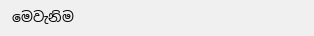මෙවැනිම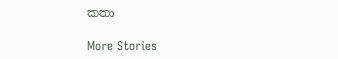කතා

More Stories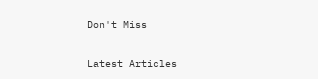Don't Miss


Latest Articles